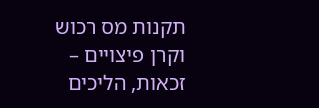תקנות מס רכוש וקרן פיצויים – זכאות, הליכים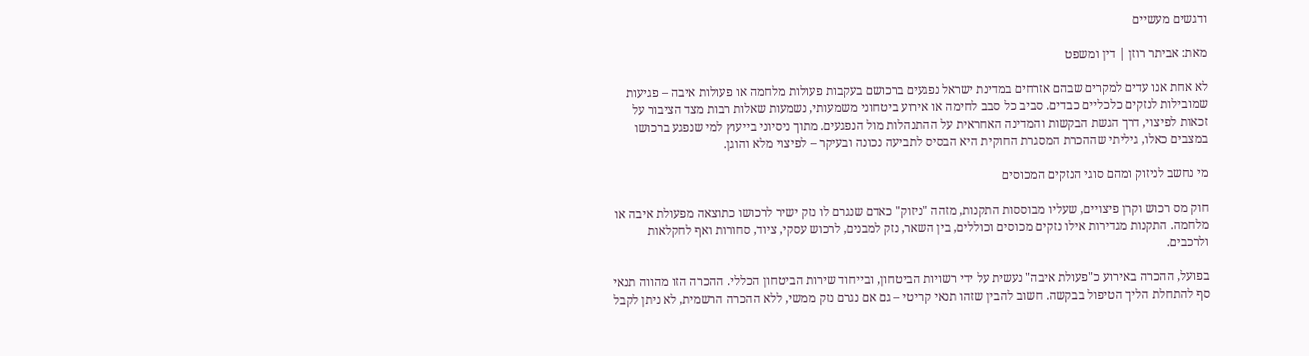ודגשים מעשיים

מאת: אביתר רוזן | דין ומשפט

לא אחת אנו עדים למקרים שבהם אזרחים במדינת ישראל נפגעים ברכושם בעקבות פעולות מלחמה או פעולות איבה – פגיעות שמובילות לנזקים כלכליים כבדים. סביב כל סבב לחימה או אירוע ביטחוני משמעותי, נשמעות שאלות רבות מצד הציבור על זכאות לפיצוי, דרך הגשת הבקשות והמדינה האחראית על ההתנהלות מול הנפגעים. מתוך ניסיוני בייעוץ למי שנפגע ברכושו במצבים כאלו, גיליתי שההכרת המסגרת החוקית היא הבסיס לתביעה נכונה ובעיקר – לפיצוי מלא והוגן.

מי נחשב לניזוק ומהם סוגי הנזקים המכוסים

חוק מס רכוש וקרן פיצויים, שעליו מבוססות התקנות, מזהה "ניזוק" כאדם שנגרם לו נזק ישיר לרכושו כתוצאה מפעולת איבה או מלחמה. התקנות מגדירות אילו נזקים מכוסים וכוללים, בין השאר, נזק למבנים, לרכוש עסקי, ציוד, סחורות ואף לחקלאות ולרכבים.

בפועל, ההכרה באירוע כ"פעולת איבה" נעשית על ידי רשויות הביטחון, ובייחוד שירות הביטחון הכללי. ההכרה הזו מהווה תנאי סף להתחלת הליך הטיפול בבקשה. חשוב להבין שזהו תנאי קריטי – גם אם נגרם נזק ממשי, ללא ההכרה הרשמית, לא ניתן לקבל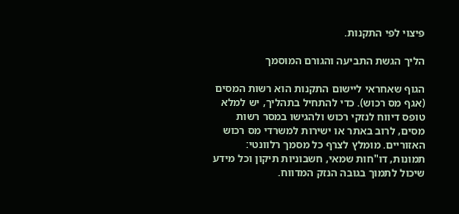פיצוי לפי התקנות.

הליך הגשת התביעה והגורם המוסמך

הגוף שאחראי ליישום התקנות הוא רשות המסים (אגף מס רכוש). כדי להתחיל בתהליך, יש למלא טופס דיווח לנזקי רכוש ולהגישו במסר רשות מסים, לרוב באתר או ישירות למשרדי מס רכוש האזוריים. מומלץ לצרף כל מסמך רלוונטי: תמונות, דו"חות שמאי, חשבוניות תיקון וכל מידע שיכול לתמוך בגובה הנזק המדווח.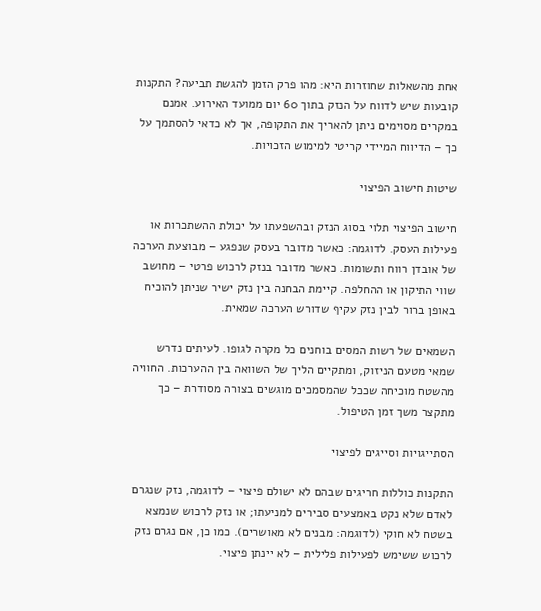אחת מהשאלות שחוזרות היא: מהו פרק הזמן להגשת תביעה? התקנות קובעות שיש לדווח על הנזק בתוך 60 יום ממועד האירוע. אמנם במקרים מסוימים ניתן להאריך את התקופה, אך לא כדאי להסתמך על כך – הדיווח המיידי קריטי למימוש הזכויות.

שיטות חישוב הפיצוי

חישוב הפיצוי תלוי בסוג הנזק ובהשפעתו על יכולת ההשתכרות או פעילות העסק. לדוגמה: כאשר מדובר בעסק שנפגע – מבוצעת הערכה של אובדן רווח ותשומות. כאשר מדובר בנזק לרכוש פרטי – מחושב שווי התיקון או ההחלפה. קיימת הבחנה בין נזק ישיר שניתן להוכיח באופן ברור לבין נזק עקיף שדורש הערכה שמאית.

השמאים של רשות המסים בוחנים כל מקרה לגופו. לעיתים נדרש שמאי מטעם הניזוק, ומתקיים הליך של השוואה בין ההערכות. החוויה מהשטח מוכיחה שככל שהמסמכים מוגשים בצורה מסודרת – כך מתקצר משך זמן הטיפול.

הסתייגויות וסייגים לפיצוי

התקנות כוללות חריגים שבהם לא ישולם פיצוי – לדוגמה, נזק שנגרם לאדם שלא נקט באמצעים סבירים למניעתו; או נזק לרכוש שנמצא בשטח לא חוקי (לדוגמה: מבנים לא מאושרים). כמו כן, אם נגרם נזק לרכוש ששימש לפעילות פלילית – לא יינתן פיצוי.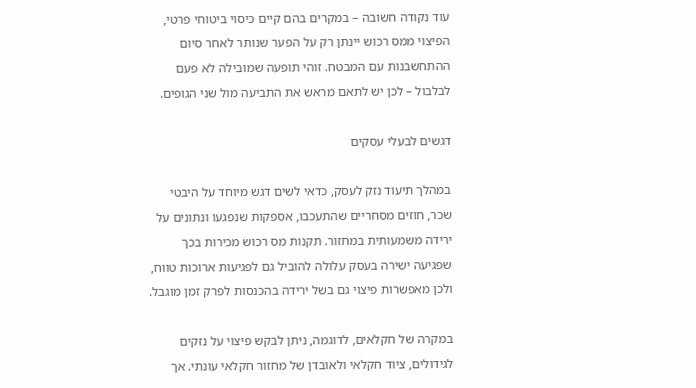עוד נקודה חשובה – במקרים בהם קיים כיסוי ביטוחי פרטי, הפיצוי ממס רכוש יינתן רק על הפער שנותר לאחר סיום ההתחשבנות עם המבטח. זוהי תופעה שמובילה לא פעם לבלבול – לכן יש לתאם מראש את התביעה מול שני הגופים.

דגשים לבעלי עסקים

במהלך תיעוד נזק לעסק, כדאי לשים דגש מיוחד על היבטי שכר, חוזים מסחריים שהתעכבו, אספקות שנפגעו ונתונים על ירידה משמעותית במחזור. תקנות מס רכוש מכירות בכך שפגיעה ישירה בעסק עלולה להוביל גם לפגיעות ארוכות טווח, ולכן מאפשרות פיצוי גם בשל ירידה בהכנסות לפרק זמן מוגבל.

במקרה של חקלאים, לדוגמה, ניתן לבקש פיצוי על נזקים לגידולים, ציוד חקלאי ולאובדן של מחזור חקלאי עונתי. אך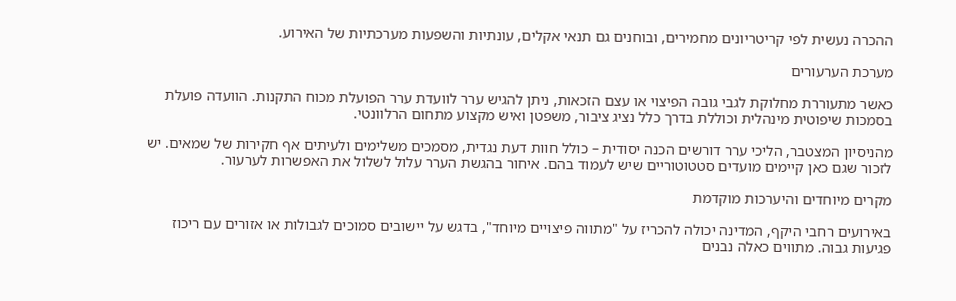ההכרה נעשית לפי קריטריונים מחמירים, ובוחנים גם תנאי אקלים, עונתיות והשפעות מערכתיות של האירוע.

מערכת הערעורים

כאשר מתעוררת מחלוקת לגבי גובה הפיצוי או עצם הזכאות, ניתן להגיש ערר לוועדת ערר הפועלת מכוח התקנות. הוועדה פועלת בסמכות שיפוטית מינהלית וכוללת בדרך כלל נציג ציבור, משפטן ואיש מקצוע מתחום הרלוונטי.

מהניסיון המצטבר, הליכי ערר דורשים הכנה יסודית – כולל חוות דעת נגדית, מסמכים משלימים ולעיתים אף חקירות של שמאים. יש לזכור שגם כאן קיימים מועדים סטטוטוריים שיש לעמוד בהם. איחור בהגשת הערר עלול לשלול את האפשרות לערעור.

מקרים מיוחדים והיערכות מוקדמת

באירועים רחבי היקף, המדינה יכולה להכריז על "מתווה פיצויים מיוחד", בדגש על יישובים סמוכים לגבולות או אזורים עם ריכוז פגיעות גבוה. מתווים כאלה נבנים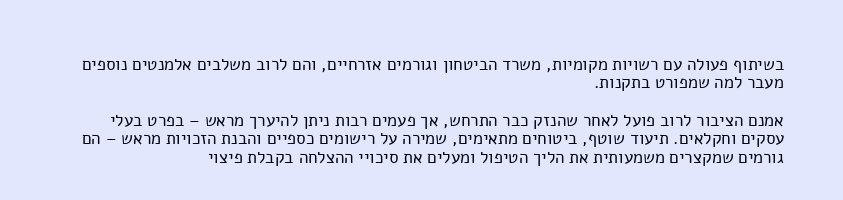בשיתוף פעולה עם רשויות מקומיות, משרד הביטחון וגורמים אזרחיים, והם לרוב משלבים אלמנטים נוספים מעבר למה שמפורט בתקנות.

אמנם הציבור לרוב פועל לאחר שהנזק כבר התרחש, אך פעמים רבות ניתן להיערך מראש – בפרט בעלי עסקים וחקלאים. תיעוד שוטף, ביטוחים מתאימים, שמירה על רישומים כספיים והבנת הזכויות מראש – הם גורמים שמקצרים משמעותית את הליך הטיפול ומעלים את סיכויי ההצלחה בקבלת פיצוי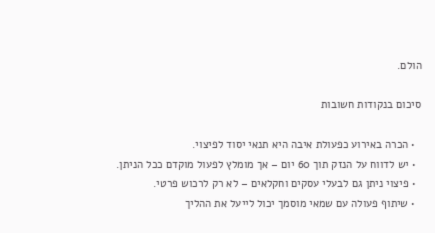הולם.

סיכום בנקודות חשובות

  • הכרה באירוע כפעולת איבה היא תנאי יסוד לפיצוי.
  • יש לדווח על הנזק תוך 60 יום – אך מומלץ לפעול מוקדם ככל הניתן.
  • פיצוי ניתן גם לבעלי עסקים וחקלאים – לא רק לרכוש פרטי.
  • שיתוף פעולה עם שמאי מוסמך יכול לייעל את ההליך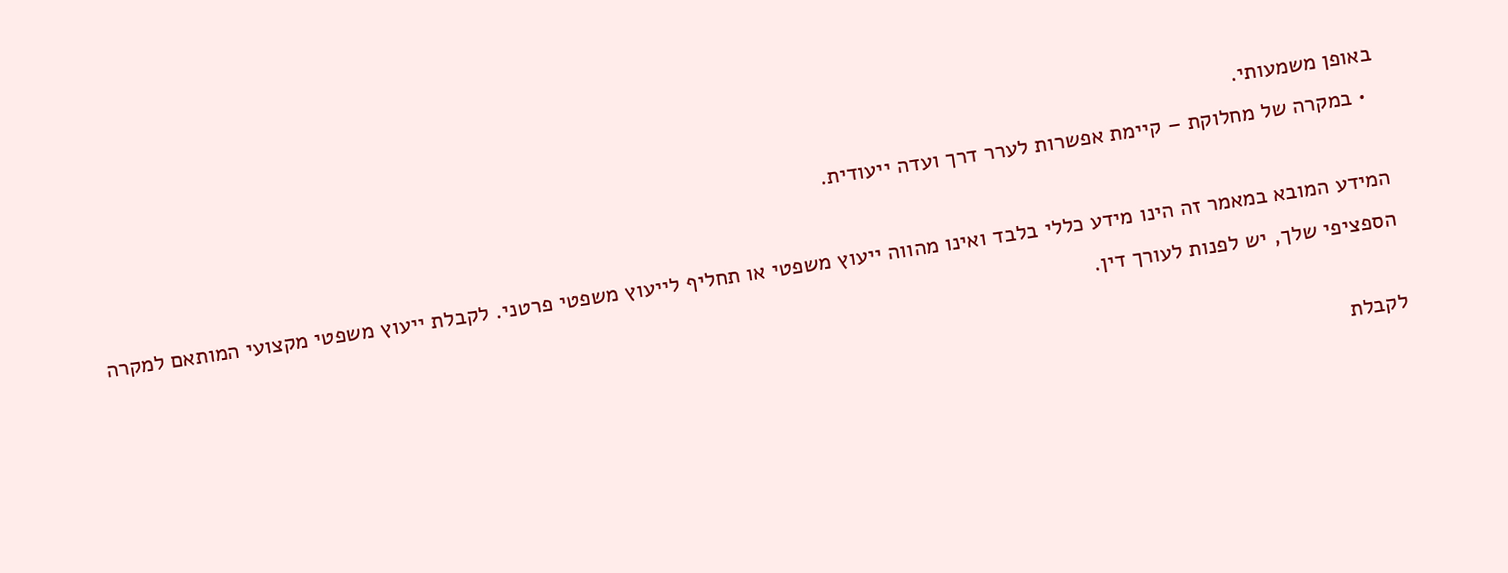באופן משמעותי.
  • במקרה של מחלוקת – קיימת אפשרות לערר דרך ועדה ייעודית.

המידע המובא במאמר זה הינו מידע כללי בלבד ואינו מהווה ייעוץ משפטי או תחליף לייעוץ משפטי פרטני. לקבלת ייעוץ משפטי מקצועי המותאם למקרה הספציפי שלך, יש לפנות לעורך דין.

לקבלת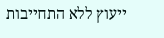ייעוץ ללא התחייבות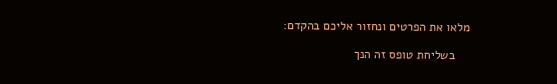מלאו את הפרטים ונחזור אליכם בהקדם:

    בשליחת טופס זה הנך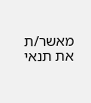מאשר/ת את תנאי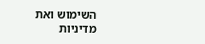השימוש ואת מדיניות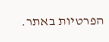הפרטיות באתר.